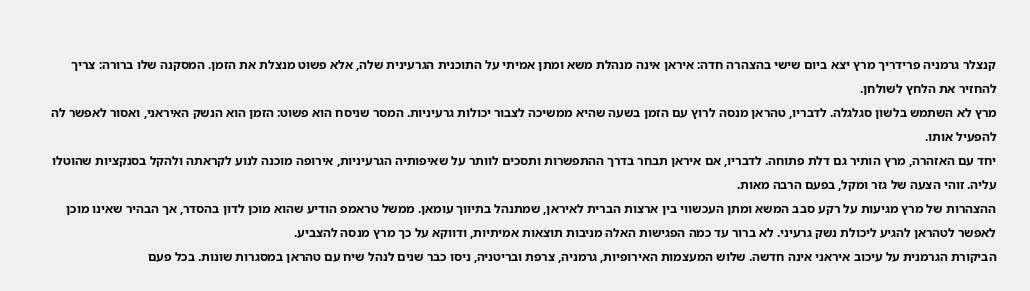קנצלר גרמניה פרידריך מרץ יצא ביום שישי בהצהרה חדה: איראן אינה מנהלת משא ומתן אמיתי על התוכנית הגרעינית שלה, אלא פשוט מנצלת את הזמן. המסקנה שלו ברורה: צריך להחזיר את הלחץ לשולחן.
מרץ לא השתמש בלשון סגלגלה. לדבריו, טהראן מנסה לרוץ עם הזמן בשעה שהיא ממשיכה לצבור יכולות גרעיניות. המסר שניסח הוא פשוט: הזמן הוא הנשק האיראני, ואסור לאפשר לה להפעיל אותו.
יחד עם האזהרה, מרץ הותיר גם דלת פתוחה. לדבריו, אם איראן תבחר בדרך ההתפשרות ותסכים לוותר על שאיפותיה הגרעיניות, אירופה מוכנה לנוע לקראתה ולהקל בסנקציות שהוטלו עליה. זוהי הצעה של גזר ומקל, בפעם הרבה מאות.
ההצהרות של מרץ מגיעות על רקע סבב המשא ומתן העכשווי בין ארצות הברית לאיראן, שמתנהל בתיווך עומאן. ממשל טראמפ הודיע שהוא מוכן לדון בהסדר, אך הבהיר שאינו מוכן לאפשר לטהראן להגיע ליכולת נשק גרעיני. לא ברור עד כמה הפגישות האלה מניבות תוצאות אמיתיות, ודווקא על כך מרץ מנסה להצביע.
הביקורת הגרמנית על עיכוב איראני אינה חדשה. שלוש המעצמות האירופיות, גרמניה, צרפת ובריטניה, ניסו כבר שנים לנהל שיח עם טהראן במסגרות שונות. בכל פעם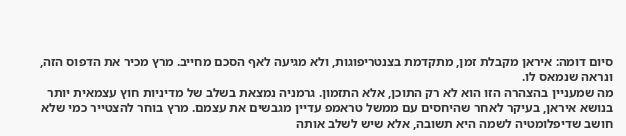סיום דומה: איראן מקבלת זמן, מתקדמת בצנטריפוגות, ולא מגיעה לאף הסכם מחייב. מרץ מכיר את הדפוס הזה, ונראה שנמאס לו.
מה שמעניין בהצהרה הזו הוא לא רק התוכן, אלא התזמון. גרמניה נמצאת בשלב של מדיניות חוץ עצמאית יותר בנושא איראן, בעיקר לאחר שהיחסים עם ממשל טראמפ עדיין מגבשים את עצמם. מרץ בוחר להצטייר כמי שלא חושב שדיפלומטיה לשמה היא תשובה, אלא שיש לשלב אותה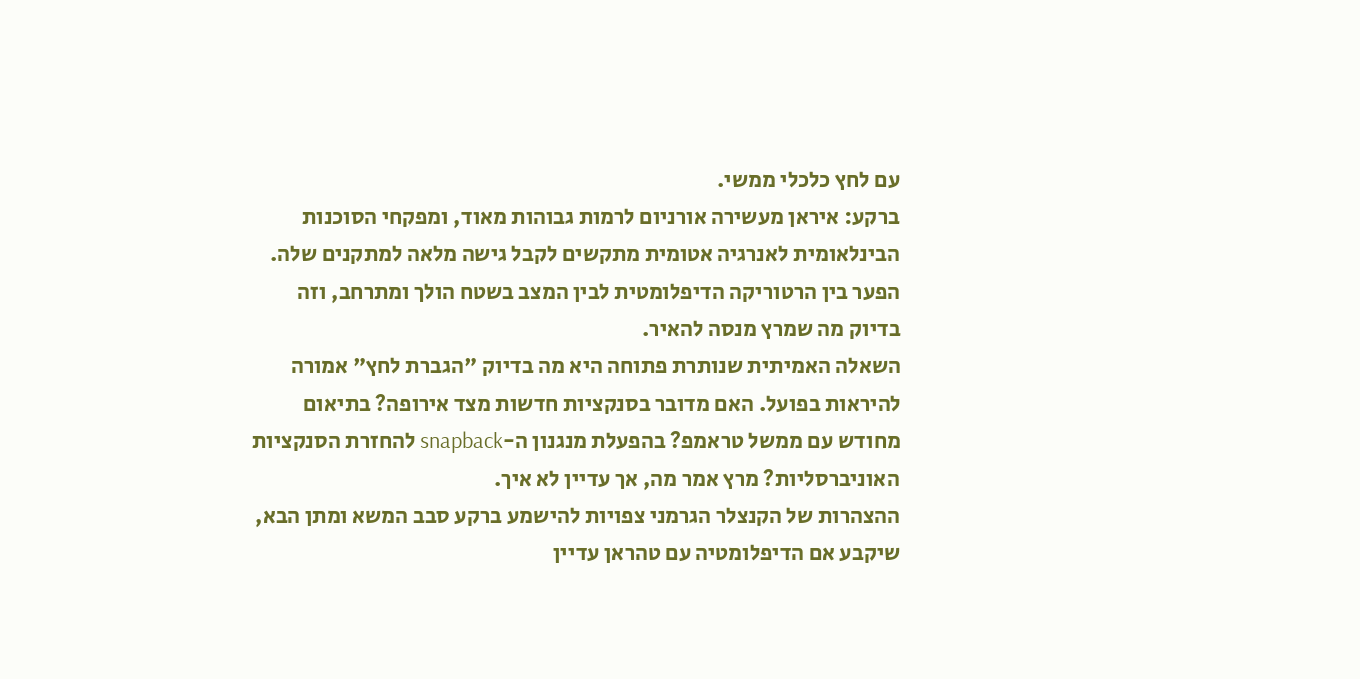עם לחץ כלכלי ממשי.
ברקע: איראן מעשירה אורניום לרמות גבוהות מאוד, ומפקחי הסוכנות הבינלאומית לאנרגיה אטומית מתקשים לקבל גישה מלאה למתקנים שלה. הפער בין הרטוריקה הדיפלומטית לבין המצב בשטח הולך ומתרחב, וזה בדיוק מה שמרץ מנסה להאיר.
השאלה האמיתית שנותרת פתוחה היא מה בדיוק "הגברת לחץ" אמורה להיראות בפועל. האם מדובר בסנקציות חדשות מצד אירופה? בתיאום מחודש עם ממשל טראמפ? בהפעלת מנגנון ה-snapback להחזרת הסנקציות האוניברסליות? מרץ אמר מה, אך עדיין לא איך.
ההצהרות של הקנצלר הגרמני צפויות להישמע ברקע סבב המשא ומתן הבא, שיקבע אם הדיפלומטיה עם טהראן עדיין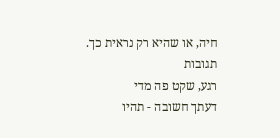חיה, או שהיא רק נראית כך.
תגובות
רגע, שקט פה מדי
דעתך חשובה - תהיו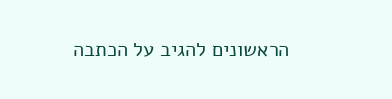הראשונים להגיב על הכתבה